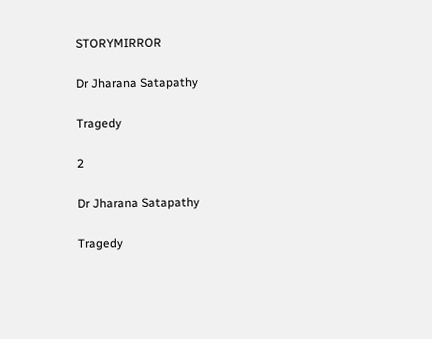STORYMIRROR

Dr Jharana Satapathy

Tragedy

2

Dr Jharana Satapathy

Tragedy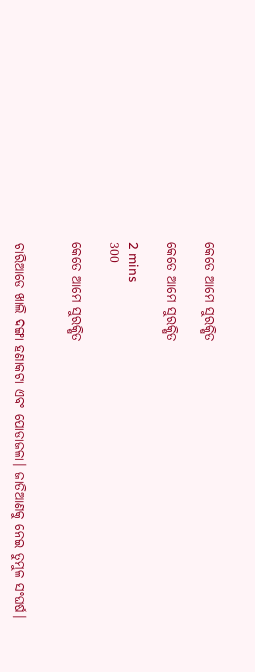କେତେ ଆମେ ସୁରକ୍ଷିତ

କେତେ ଆମେ ସୁରକ୍ଷିତ

2 mins
300

କେତେ ଆମେ ସୁରକ୍ଷିତ


ଚାରିଆଡେ ଖାଲି ଦଙ୍ଗା ହଣାକଟା ଏବଂ ପୋଡାଜଳା। ଜାତିଆଣକୁ ନେଇ ତୁମୁଳ ସଂଘର୍ଷ।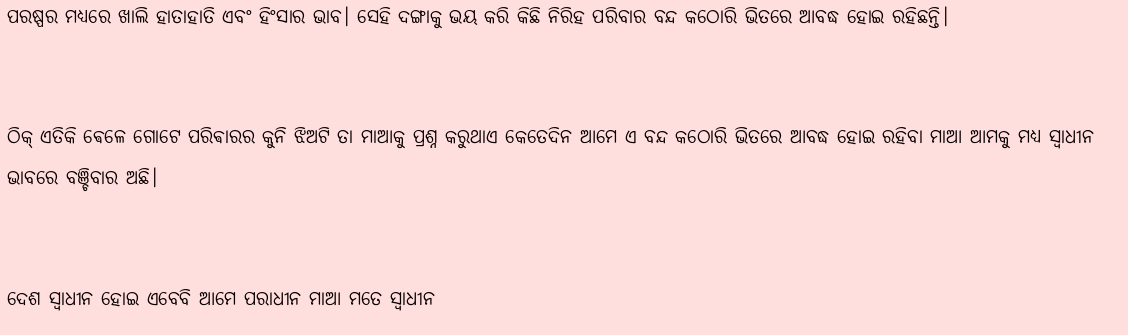ପରଷ୍ପର ମଧ୍ୟରେ ଖାଲି ହାତାହାତି ଏବଂ ହିଂସାର ଭାବ। ସେହି ଦଙ୍ଗାକୁ ଭୟ କରି କିଛି ନିରିହ ପରିବାର ବନ୍ଦ କଠୋରି ଭିତରେ ଆବଦ୍ଧ ହୋଇ ରହିଛନ୍ତି।


ଠିକ୍ ଏତିକି ଵେଳେ ଗୋଟେ ପରିଵାରର କୁନି ଝିଅଟି ତା ମାଆକୁ ପ୍ରଶ୍ନ କରୁଥାଏ କେତେଦିନ ଆମେ ଏ ବନ୍ଦ କଠୋରି ଭିତରେ ଆବଦ୍ଧ ହୋଇ ରହିବା ମାଆ ଆମକୁ ମଧ୍ୟ ସ୍ବାଧୀନ ଭାବରେ ବଞ୍ଚିବାର ଅଛି।


ଦେଶ ସ୍ବାଧୀନ ହୋଇ ଏବେବି ଆମେ ପରାଧୀନ ମାଆ ମତେ ସ୍ବାଧୀନ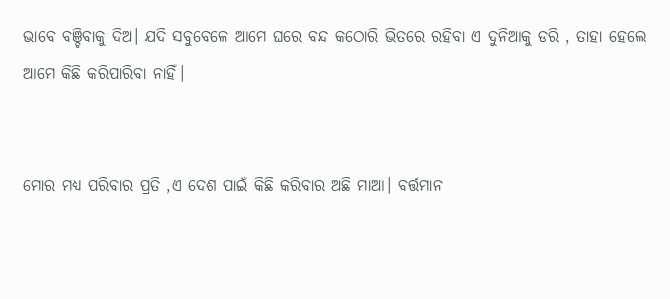ଭାବେ ବଞ୍ଚିବାକୁ ଦିଅ। ଯଦି ସବୁବେଳେ ଆମେ ଘରେ ବନ୍ଦ କଠୋରି ଭିତରେ ରହିବା ଏ ଦୁନିଆକୁ ଡରି , ତାହା ହେଲେ ଆମେ କିଛି କରିପାରିବା ନାହିଁ।


ମୋର ମଧ୍ୟ ପରିବାର ପ୍ରତି ,ଏ ଦେଶ ପାଇଁ କିଛି କରିବାର ଅଛି ମାଆ। ବର୍ତ୍ତମାନ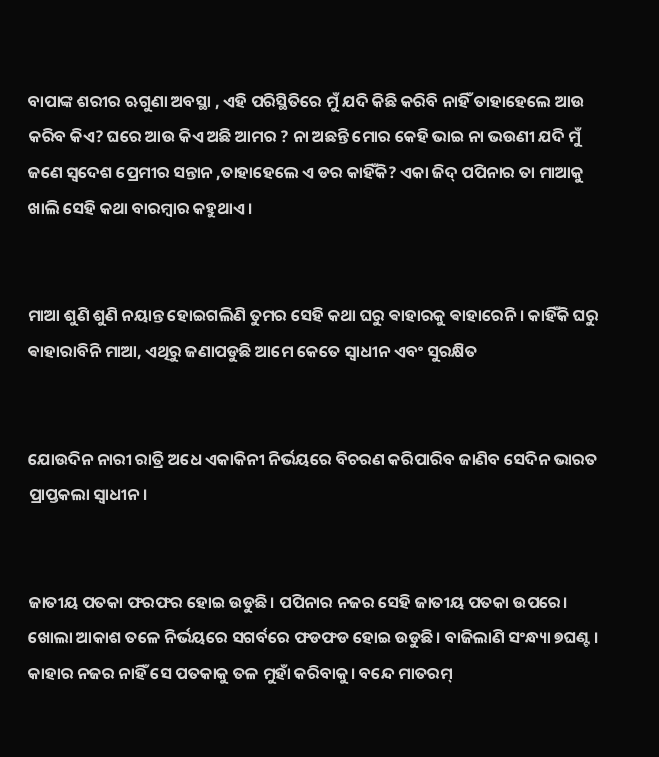ବାପାଙ୍କ ଶରୀର ଋଗୁଣା ଅବସ୍ଥା , ଏହି ପରିସ୍ଥିତିରେ ମୁଁ ଯଦି କିଛି କରିବି ନାହିଁ ତାହାହେଲେ ଆଉ କରିବ କିଏ? ଘରେ ଆଉ କିଏ ଅଛି ଆମର ? ନା ଅଛନ୍ତି ମୋର କେହି ଭାଇ ନା ଭଉଣୀ ଯଦି ମୁଁ ଜଣେ ସ୍ବଦେଶ ପ୍ରେମୀର ସନ୍ତାନ ,ତାହାହେଲେ ଏ ଡର କାହିଁକି? ଏକା ଜିଦ୍ ପପିନାର ତା ମାଆକୁ ଖାଲି ସେହି କଥା ବାରମ୍ବାର କହୁଥାଏ।


ମାଆ ଶୁଣି ଶୁଣି ନୟାନ୍ତ ହୋଇଗଲିଣି ତୁମର ସେହି କଥା ଘରୁ ଵାହାରକୁ ଵାହାରେନି । କାହିଁକି ଘରୁ ଵାହାରାବିନି ମାଆ, ଏଥିରୁ ଜଣାପଡୁଛି ଆମେ କେତେ ସ୍ବାଧୀନ ଏବଂ ସୁରକ୍ଷିତ


ଯୋଉଦିନ ନାରୀ ରାତ୍ରି ଅଧେ ଏକାକିନୀ ନିର୍ଭୟରେ ବିଚରଣ କରିପାରିବ ଜାଣିବ ସେଦିନ ଭାରତ ପ୍ରାପ୍ତକଲା ସ୍ବାଧୀନ।


ଜାତୀୟ ପତକା ଫରଫର ହୋଇ ଉଡୁଛି। ପପିନାର ନଜର ସେହି ଜାତୀୟ ପତକା ଉପରେ। ଖୋଲା ଆକାଶ ତଳେ ନିର୍ଭୟରେ ସଗର୍ବରେ ଫଡଫଡ ହୋଇ ଉଡୁଛି। ବାଜିଲାଣି ସଂନ୍ଧ୍ୟା ୭ଘଣ୍ଟ । କାହାର ନଜର ନାହିଁ ସେ ପତକାକୁ ତଳ ମୁହାଁ କରିବାକୁ। ବନ୍ଦେ ମାତରମ୍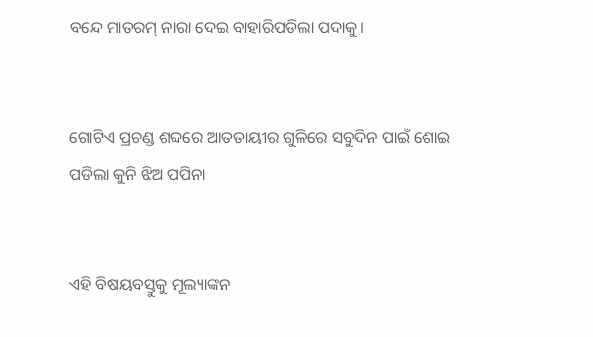ବନ୍ଦେ ମାତରମ୍ ନାରା ଦେଇ ବାହାରିପଡିଲା ପଦାକୁ।


ଗୋଟିଏ ପ୍ରଚଣ୍ଡ ଶବ୍ଦରେ ଆତତାୟୀର ଗୁଳିରେ ସବୁଦିନ ପାଇଁ ଶୋଇ ପଡିଲା କୁନି ଝିଅ ପପିନା


ଏହି ବିଷୟବସ୍ତୁକୁ ମୂଲ୍ୟାଙ୍କନ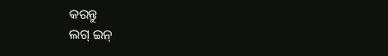କରନ୍ତୁ
ଲଗ୍ ଇନ୍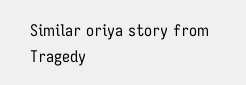Similar oriya story from Tragedy